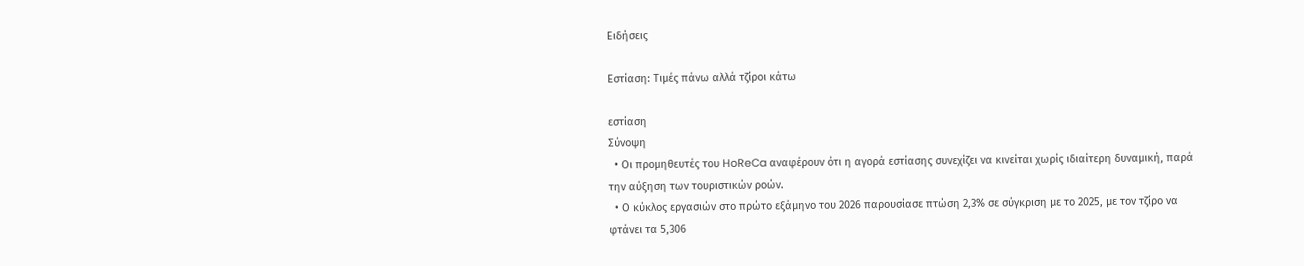Ειδήσεις

Εστίαση: Τιμές πάνω αλλά τζίροι κάτω

εστίαση
Σύνοψη
  • Οι προμηθευτές του HoReCa αναφέρουν ότι η αγορά εστίασης συνεχίζει να κινείται χωρίς ιδιαίτερη δυναμική, παρά την αύξηση των τουριστικών ροών.
  • Ο κύκλος εργασιών στο πρώτο εξάμηνο του 2026 παρουσίασε πτώση 2,3% σε σύγκριση με το 2025, με τον τζίρο να φτάνει τα 5,306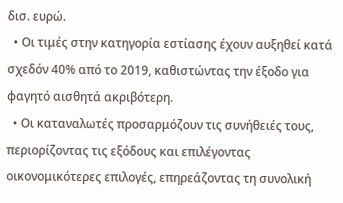δισ. ευρώ.
  • Οι τιμές στην κατηγορία εστίασης έχουν αυξηθεί κατά σχεδόν 40% από το 2019, καθιστώντας την έξοδο για φαγητό αισθητά ακριβότερη.
  • Οι καταναλωτές προσαρμόζουν τις συνήθειές τους, περιορίζοντας τις εξόδους και επιλέγοντας οικονομικότερες επιλογές, επηρεάζοντας τη συνολική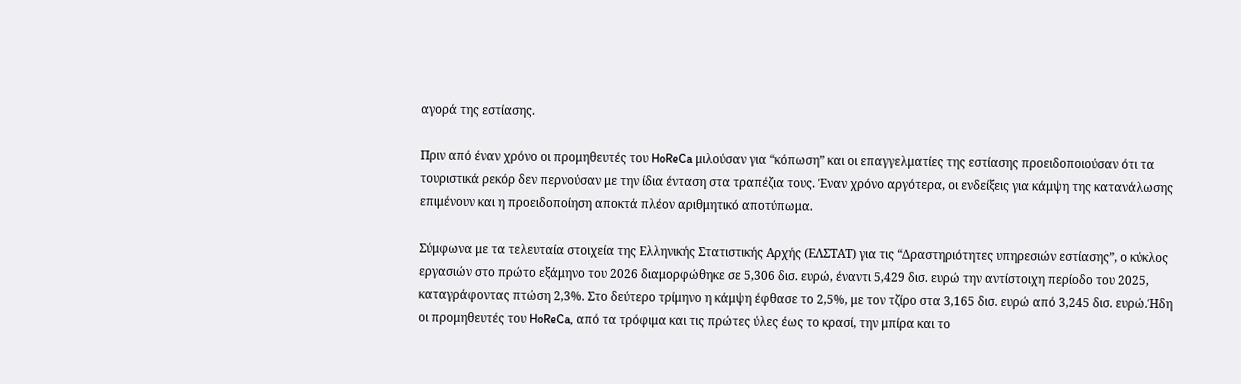αγορά της εστίασης.

Πριν από έναν χρόνο οι προμηθευτές του HoReCa μιλούσαν για “κόπωση” και οι επαγγελματίες της εστίασης προειδοποιούσαν ότι τα τουριστικά ρεκόρ δεν περνούσαν με την ίδια ένταση στα τραπέζια τους. Έναν χρόνο αργότερα, οι ενδείξεις για κάμψη της κατανάλωσης επιμένουν και η προειδοποίηση αποκτά πλέον αριθμητικό αποτύπωμα.

Σύμφωνα με τα τελευταία στοιχεία της Ελληνικής Στατιστικής Αρχής (ΕΛΣΤΑΤ) για τις “Δραστηριότητες υπηρεσιών εστίασης”, ο κύκλος εργασιών στο πρώτο εξάμηνο του 2026 διαμορφώθηκε σε 5,306 δισ. ευρώ, έναντι 5,429 δισ. ευρώ την αντίστοιχη περίοδο του 2025, καταγράφοντας πτώση 2,3%. Στο δεύτερο τρίμηνο η κάμψη έφθασε το 2,5%, με τον τζίρο στα 3,165 δισ. ευρώ από 3,245 δισ. ευρώ.Ήδη οι προμηθευτές του HoReCa, από τα τρόφιμα και τις πρώτες ύλες έως το κρασί, την μπίρα και το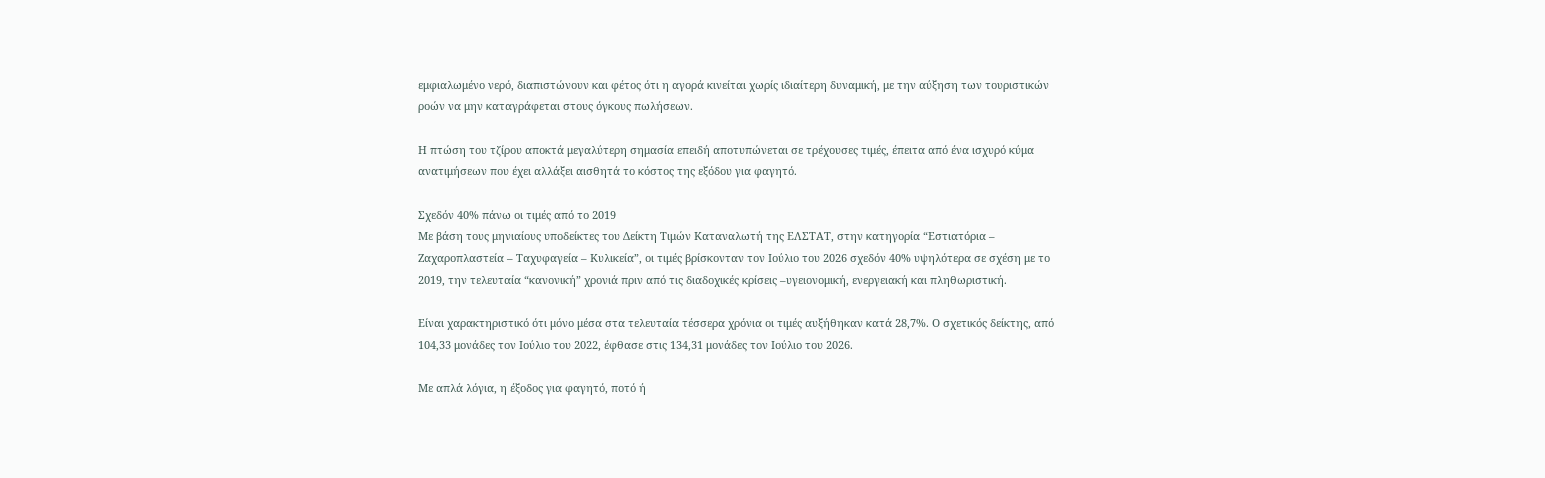εμφιαλωμένο νερό, διαπιστώνουν και φέτος ότι η αγορά κινείται χωρίς ιδιαίτερη δυναμική, με την αύξηση των τουριστικών ροών να μην καταγράφεται στους όγκους πωλήσεων.

Η πτώση του τζίρου αποκτά μεγαλύτερη σημασία επειδή αποτυπώνεται σε τρέχουσες τιμές, έπειτα από ένα ισχυρό κύμα ανατιμήσεων που έχει αλλάξει αισθητά το κόστος της εξόδου για φαγητό.

Σχεδόν 40% πάνω οι τιμές από το 2019
Με βάση τους μηνιαίους υποδείκτες του Δείκτη Τιμών Καταναλωτή της ΕΛΣΤΑΤ, στην κατηγορία “Εστιατόρια – Ζαχαροπλαστεία – Ταχυφαγεία – Κυλικεία”, οι τιμές βρίσκονταν τον Ιούλιο του 2026 σχεδόν 40% υψηλότερα σε σχέση με το 2019, την τελευταία “κανονική” χρονιά πριν από τις διαδοχικές κρίσεις –υγειονομική, ενεργειακή και πληθωριστική.

Είναι χαρακτηριστικό ότι μόνο μέσα στα τελευταία τέσσερα χρόνια οι τιμές αυξήθηκαν κατά 28,7%. Ο σχετικός δείκτης, από 104,33 μονάδες τον Ιούλιο του 2022, έφθασε στις 134,31 μονάδες τον Ιούλιο του 2026.

Με απλά λόγια, η έξοδος για φαγητό, ποτό ή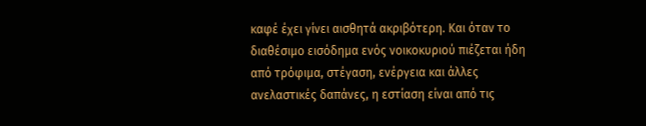καφέ έχει γίνει αισθητά ακριβότερη. Και όταν το διαθέσιμο εισόδημα ενός νοικοκυριού πιέζεται ήδη από τρόφιμα, στέγαση, ενέργεια και άλλες ανελαστικές δαπάνες, η εστίαση είναι από τις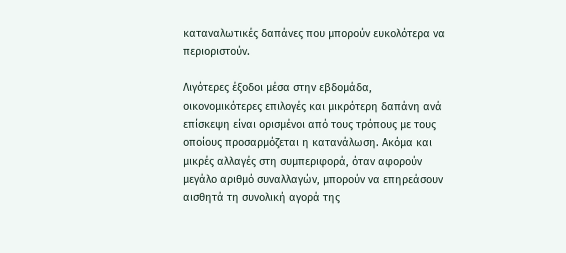καταναλωτικές δαπάνες που μπορούν ευκολότερα να περιοριστούν.

Λιγότερες έξοδοι μέσα στην εβδομάδα, οικονομικότερες επιλογές και μικρότερη δαπάνη ανά επίσκεψη είναι ορισμένοι από τους τρόπους με τους οποίους προσαρμόζεται η κατανάλωση. Ακόμα και μικρές αλλαγές στη συμπεριφορά, όταν αφορούν μεγάλο αριθμό συναλλαγών, μπορούν να επηρεάσουν αισθητά τη συνολική αγορά της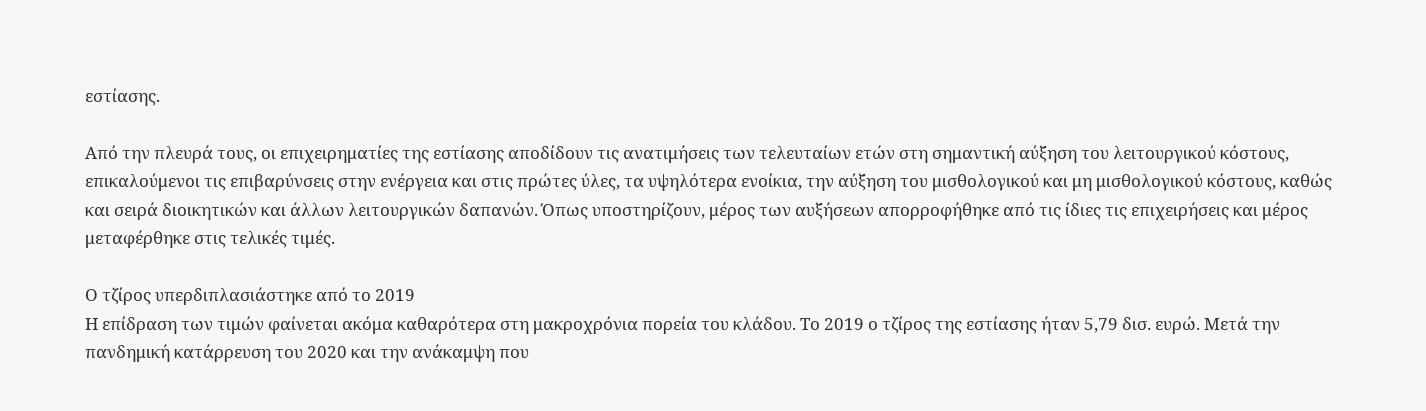εστίασης.

Από την πλευρά τους, οι επιχειρηματίες της εστίασης αποδίδουν τις ανατιμήσεις των τελευταίων ετών στη σημαντική αύξηση του λειτουργικού κόστους, επικαλούμενοι τις επιβαρύνσεις στην ενέργεια και στις πρώτες ύλες, τα υψηλότερα ενοίκια, την αύξηση του μισθολογικού και μη μισθολογικού κόστους, καθώς και σειρά διοικητικών και άλλων λειτουργικών δαπανών. Όπως υποστηρίζουν, μέρος των αυξήσεων απορροφήθηκε από τις ίδιες τις επιχειρήσεις και μέρος μεταφέρθηκε στις τελικές τιμές.

Ο τζίρος υπερδιπλασιάστηκε από το 2019
Η επίδραση των τιμών φαίνεται ακόμα καθαρότερα στη μακροχρόνια πορεία του κλάδου. Το 2019 ο τζίρος της εστίασης ήταν 5,79 δισ. ευρώ. Μετά την πανδημική κατάρρευση του 2020 και την ανάκαμψη που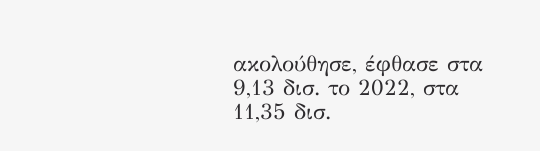ακολούθησε, έφθασε στα 9,13 δισ. το 2022, στα 11,35 δισ.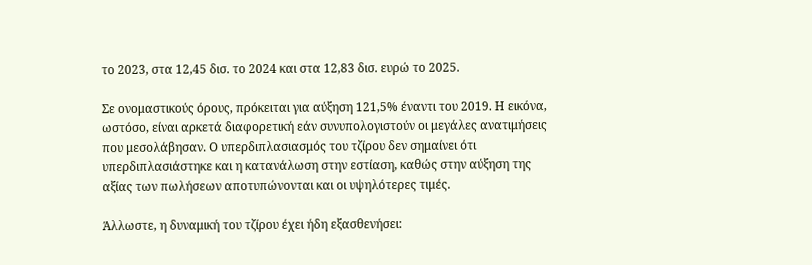το 2023, στα 12,45 δισ. το 2024 και στα 12,83 δισ. ευρώ το 2025.

Σε ονομαστικούς όρους, πρόκειται για αύξηση 121,5% έναντι του 2019. Η εικόνα, ωστόσο, είναι αρκετά διαφορετική εάν συνυπολογιστούν οι μεγάλες ανατιμήσεις που μεσολάβησαν. Ο υπερδιπλασιασμός του τζίρου δεν σημαίνει ότι υπερδιπλασιάστηκε και η κατανάλωση στην εστίαση, καθώς στην αύξηση της αξίας των πωλήσεων αποτυπώνονται και οι υψηλότερες τιμές.

Άλλωστε, η δυναμική του τζίρου έχει ήδη εξασθενήσει: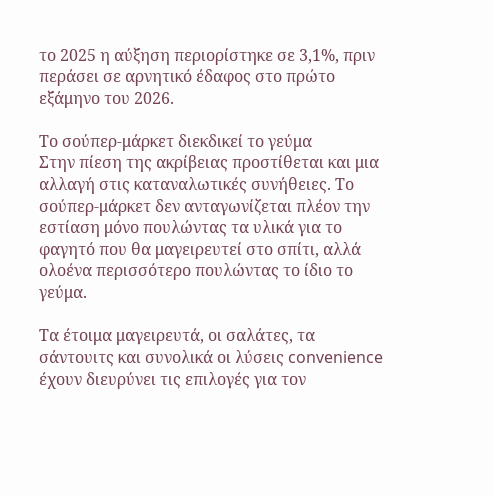το 2025 η αύξηση περιορίστηκε σε 3,1%, πριν περάσει σε αρνητικό έδαφος στο πρώτο εξάμηνο του 2026.

Το σούπερ-μάρκετ διεκδικεί το γεύμα
Στην πίεση της ακρίβειας προστίθεται και μια αλλαγή στις καταναλωτικές συνήθειες. Το σούπερ-μάρκετ δεν ανταγωνίζεται πλέον την εστίαση μόνο πουλώντας τα υλικά για το φαγητό που θα μαγειρευτεί στο σπίτι, αλλά ολοένα περισσότερο πουλώντας το ίδιο το γεύμα.

Τα έτοιμα μαγειρευτά, οι σαλάτες, τα σάντουιτς και συνολικά οι λύσεις convenience έχουν διευρύνει τις επιλογές για τον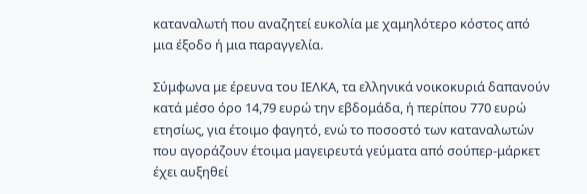καταναλωτή που αναζητεί ευκολία με χαμηλότερο κόστος από μια έξοδο ή μια παραγγελία.

Σύμφωνα με έρευνα του ΙΕΛΚΑ, τα ελληνικά νοικοκυριά δαπανούν κατά μέσο όρο 14,79 ευρώ την εβδομάδα, ή περίπου 770 ευρώ ετησίως, για έτοιμο φαγητό, ενώ το ποσοστό των καταναλωτών που αγοράζουν έτοιμα μαγειρευτά γεύματα από σούπερ-μάρκετ έχει αυξηθεί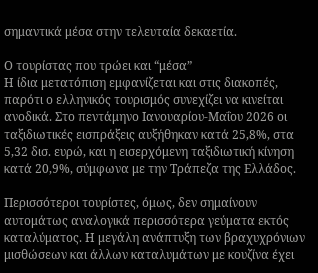σημαντικά μέσα στην τελευταία δεκαετία.

Ο τουρίστας που τρώει και “μέσα”
Η ίδια μετατόπιση εμφανίζεται και στις διακοπές, παρότι ο ελληνικός τουρισμός συνεχίζει να κινείται ανοδικά. Στο πεντάμηνο Ιανουαρίου-Μαΐου 2026 οι ταξιδιωτικές εισπράξεις αυξήθηκαν κατά 25,8%, στα 5,32 δισ. ευρώ, και η εισερχόμενη ταξιδιωτική κίνηση κατά 20,9%, σύμφωνα με την Τράπεζα της Ελλάδος.

Περισσότεροι τουρίστες, όμως, δεν σημαίνουν αυτομάτως αναλογικά περισσότερα γεύματα εκτός καταλύματος. Η μεγάλη ανάπτυξη των βραχυχρόνιων μισθώσεων και άλλων καταλυμάτων με κουζίνα έχει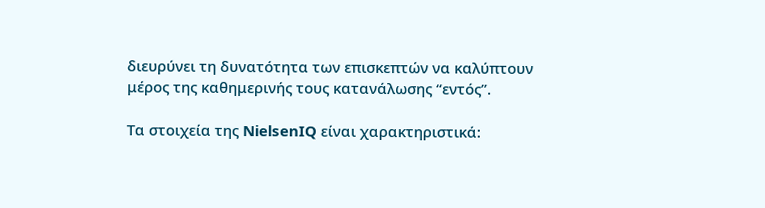διευρύνει τη δυνατότητα των επισκεπτών να καλύπτουν μέρος της καθημερινής τους κατανάλωσης “εντός”.

Τα στοιχεία της NielsenIQ είναι χαρακτηριστικά: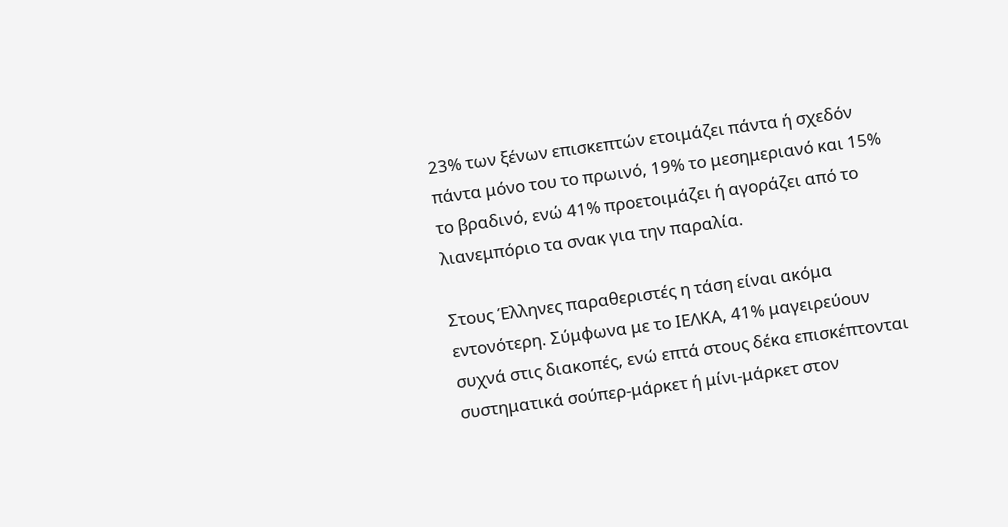23% των ξένων επισκεπτών ετοιμάζει πάντα ή σχεδόν πάντα μόνο του το πρωινό, 19% το μεσημεριανό και 15% το βραδινό, ενώ 41% προετοιμάζει ή αγοράζει από το λιανεμπόριο τα σνακ για την παραλία.

Στους Έλληνες παραθεριστές η τάση είναι ακόμα εντονότερη. Σύμφωνα με το ΙΕΛΚΑ, 41% μαγειρεύουν συχνά στις διακοπές, ενώ επτά στους δέκα επισκέπτονται συστηματικά σούπερ-μάρκετ ή μίνι-μάρκετ στον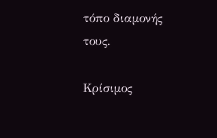τόπο διαμονής τους.

Κρίσιμος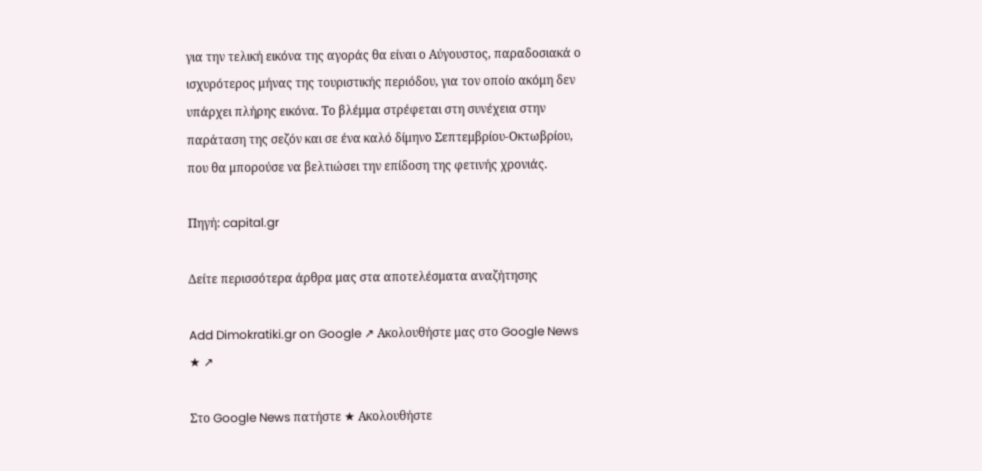για την τελική εικόνα της αγοράς θα είναι ο Αύγουστος, παραδοσιακά ο ισχυρότερος μήνας της τουριστικής περιόδου, για τον οποίο ακόμη δεν υπάρχει πλήρης εικόνα. Το βλέμμα στρέφεται στη συνέχεια στην παράταση της σεζόν και σε ένα καλό δίμηνο Σεπτεμβρίου-Οκτωβρίου, που θα μπορούσε να βελτιώσει την επίδοση της φετινής χρονιάς.

Πηγή: capital.gr

Δείτε περισσότερα άρθρα μας στα αποτελέσματα αναζήτησης

Add Dimokratiki.gr on Google ↗ Ακολουθήστε μας στο Google News ★ ↗

Στο Google News πατήστε ★ Ακολουθήστε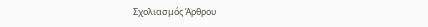Σχολιασμός Άρθρου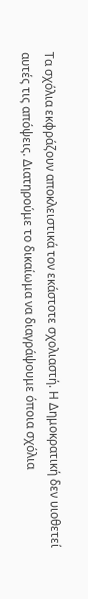Τα σχόλια εκφράζουν αποκλειστικά τον εκάστοτε σχολιαστή. Η Δημοκρατική δεν υιοθετεί αυτές τις απόψεις. Διατηρούμε το δικαίωμα να διαγράψουμε όποια σχόλια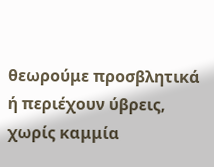θεωρούμε προσβλητικά ή περιέχουν ύβρεις, χωρίς καμμία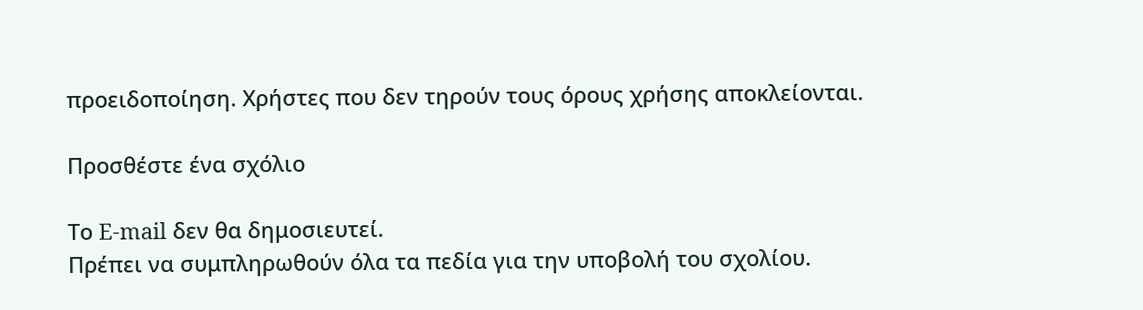προειδοποίηση. Χρήστες που δεν τηρούν τους όρους χρήσης αποκλείονται.

Προσθέστε ένα σχόλιο

Το E-mail δεν θα δημοσιευτεί.
Πρέπει να συμπληρωθούν όλα τα πεδία για την υποβολή του σχολίου.